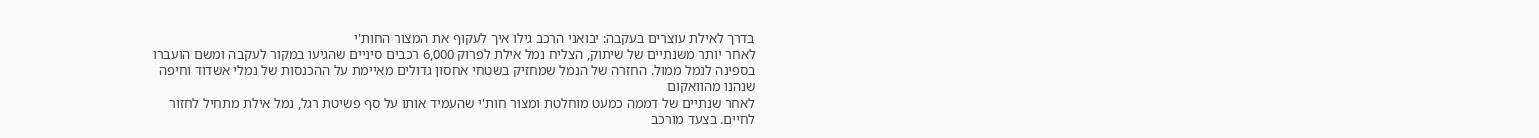בדרך לאילת עוצרים בעקבה: יבואני הרכב גילו איך לעקוף את המצור החות'י
לאחר יותר משנתיים של שיתוק, הצליח נמל אילת לפרוק 6,000 רכבים סיניים שהגיעו במקור לעקבה ומשם הועברו בספינה לנמל ממול. החזרה של הנמל שמחזיק בשטחי אחסון גדולים מאיימת על ההכנסות של נמלי אשדוד וחיפה שנהנו מהוואקום
לאחר שנתיים של דממה כמעט מוחלטת ומצור חות'י שהעמיד אותו על סף פשיטת רגל, נמל אילת מתחיל לחזור לחיים. בצעד מורכב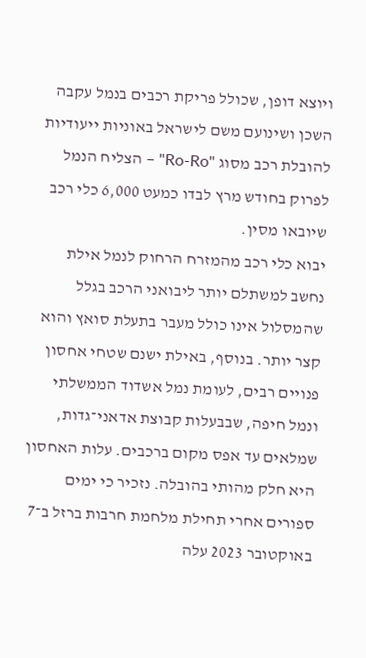ויוצא דופן, שכולל פריקת רכבים בנמל עקבה השכן ושינועם משם לישראל באוניות ייעודיות להובלת רכב מסוג "Ro-Ro" – הצליח הנמל לפרוק בחודש מרץ לבדו כמעט 6,000 כלי רכב שיובאו מסין.
יבוא כלי רכב מהמזרח הרחוק לנמל אילת נחשב למשתלם יותר ליבואני הרכב בגלל שהמסלול אינו כולל מעבר בתעלת סואץ והוא קצר יותר. בנוסף, באילת ישנם שטחי אחסון פנויים רבים, לעומת נמל אשדוד הממשלתי ונמל חיפה, שבבעלות קבוצת אדאני־גדות, שמלאים עד אפס מקום ברכבים. עלות האחסון היא חלק מהותי בהובלה. נזכיר כי ימים ספורים אחרי תחילת מלחמת חרבות ברזל ב־7 באוקטובר 2023 עלה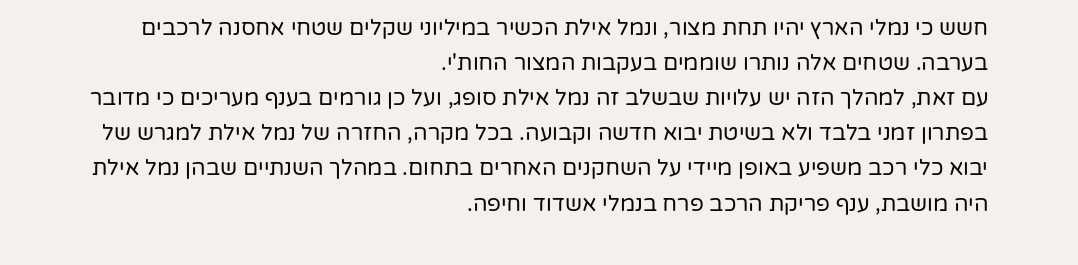חשש כי נמלי הארץ יהיו תחת מצור, ונמל אילת הכשיר במיליוני שקלים שטחי אחסנה לרכבים בערבה. שטחים אלה נותרו שוממים בעקבות המצור החות'י.
עם זאת, למהלך הזה יש עלויות שבשלב זה נמל אילת סופג, ועל כן גורמים בענף מעריכים כי מדובר בפתרון זמני בלבד ולא בשיטת יבוא חדשה וקבועה. בכל מקרה, החזרה של נמל אילת למגרש של יבוא כלי רכב משפיע באופן מיידי על השחקנים האחרים בתחום. במהלך השנתיים שבהן נמל אילת היה מושבת, ענף פריקת הרכב פרח בנמלי אשדוד וחיפה.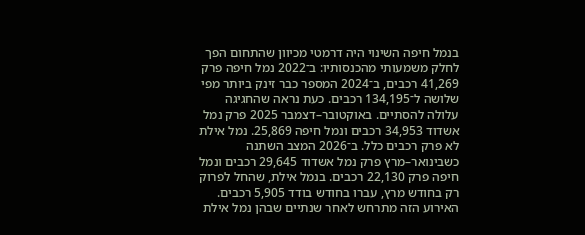בנמל חיפה השינוי היה דרמטי מכיוון שהתחום הפך לחלק משמעותי מהכנסותיו: ב־2022 נמל חיפה פרק 41,269 רכבים, ב־2024 המספר כבר זינק ביותר מפי שלושה ל־134,195 רכבים. כעת נראה שהחגיגה עלולה להסתיים. באוקטובר–דצמבר 2025 פרק נמל אשדוד 34,953 רכבים ונמל חיפה 25,869. נמל אילת לא פרק רכבים כלל. ב־2026 המצב השתנה כשבינואר–מרץ פרק נמל אשדוד 29,645 רכבים ונמל חיפה פרק 22,130 רכבים. בנמל אילת, שהחל לפרוק רק בחודש מרץ, עברו בחודש בודד 5,905 רכבים.
האירוע הזה מתרחש לאחר שנתיים שבהן נמל אילת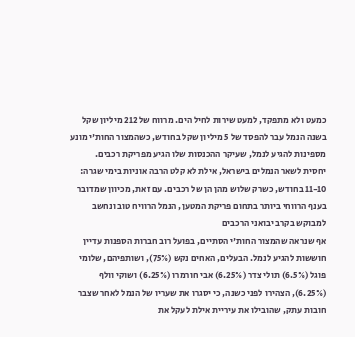כמעט ולא מתפקד, למעט שירות לחיל הים. מרווח של 212 מיליון שקל בשנה הנמל עבר להפסד של 5 מיליון שקל בחודש, כשהמצור החות'י מונע מספינות להגיע לנמל, שעיקר ההכנסות שלו הגיע מפריקת רכבים.
יחסית לשאר הנמלים בישראל, אילת לא קלט הרבה אוניות בימי שגרה: 11-10 בחודש, כשרק שלוש מהן הן של רכבים. עם זאת, מכיוון שמדובר בענף הרווחי ביותר בתחום פריקת המטען, הנמל הרוויח טוב ונחשב למבוקש בקרב יבואני הרכבים
אף שנראה שהמצור החות'י הסתיים, בפועל רוב חברות הספנות עדיין חוששות להגיע לנמל. הבעלים, האחים נקש (75%), ושותפיהם, שלומי פוגל (6.5%) תולי צדר (6.25%) אבי חורמרו (6.25%) ושוקי וולף (6.25%), הצהירו לפני כשנה, כי יסגרו את שעריו של הנמל לאחר שצבר חובות עתק, שהובילו את עיריית אילת לעקל את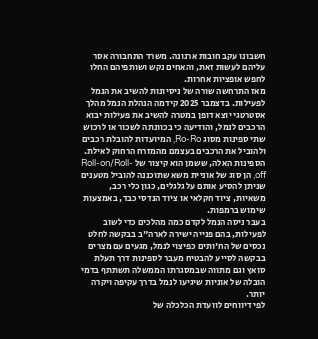חשבונו עקב חובות ארנונה. משרד התחבורה אסר עליהם לעשות זאת, והאחים נקש ושותפיהם החלו לחפש אופציות אחרות.
מאז התרחשה שורה של ניסיונות להשיב את הנמל לפעילות. בדצמבר 2025 קידמה הנהלת הנמל מהלך אסטרטגי יוצא דופן במטרה להשיב את פעילות יבוא הרכבים לנמל, והודיעה כי בכוונתה לשכור או לרכוש שתי ספינות מסוג Ro-Ro, המיועדות להובלת רכבים ולהוביל את הרכבים בעצמם מהמזרח הרחוק לאילת. הספינות האלה, ששמן הוא קיצור של Roll-on/Roll-off, הן סוג של אוניית משא שתוכננה להוביל מטענים שניתן להסיע אותם על גלגלים, כגון כלי רכב, משאיות, ציוד חקלאי או ציוד הנדסי כבד, באמצעות שימוש ברמפות.
בעבר ניסה הנמל לקדם כמה מהלכים כדי לשוב לפעילות, בהם פנייה ישירה לארה"ב בבקשה לחלט נכסים של הח'ותים כפיצוי לנמל, מגעים עם מצרים בבקשה לסייע להבטיח מעבר לספינות דרך תעלת סואץ וגם מתווה שבמסגרתו הממשלה תשתתף בדמי הובלה של אוניות שיגיעו לנמל בדרך עקיפה ויקרה יותר.
לפי דיווחים לוועדת הכלכלה של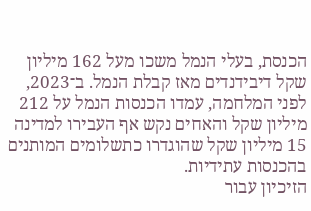הכנסת, בעלי הנמל משכו מעל 162 מיליון שקל דיבידנדים מאז קבלת הנמל. ב־2023, לפני המלחמה, עמדו הכנסות הנמל על 212 מיליון שקל והאחים נקש אף העבירו למדינה 15 מיליון שקל שהוגדרו כתשלומים המותנים בהכנסות עתידיות.
הזיכיון עבור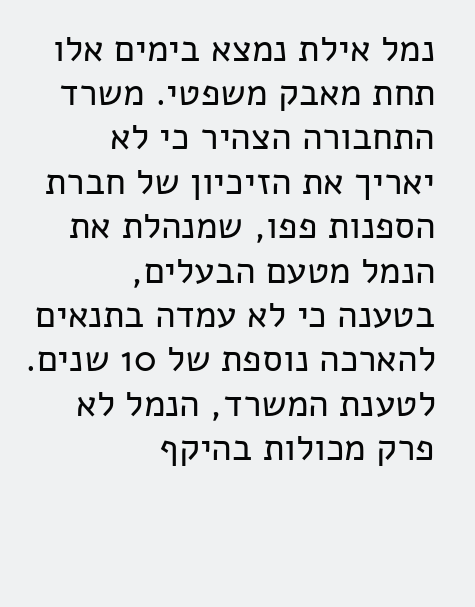נמל אילת נמצא בימים אלו תחת מאבק משפטי. משרד התחבורה הצהיר כי לא יאריך את הזיכיון של חברת הספנות פפו, שמנהלת את הנמל מטעם הבעלים, בטענה כי לא עמדה בתנאים להארכה נוספת של 10 שנים. לטענת המשרד, הנמל לא פרק מכולות בהיקף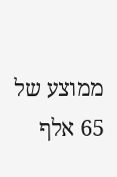ממוצע של 65 אלף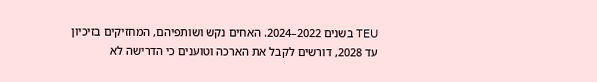TEU בשנים 2022–2024. האחים נקש ושותפיהם, המחזיקים בזיכיון עד 2028, דורשים לקבל את הארכה וטוענים כי הדרישה לא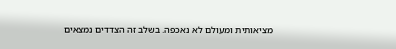מציאותית ומעולם לא נאכפה. בשלב זה הצדדים נמצאים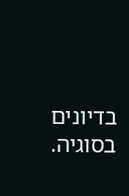בדיונים בסוגיה.